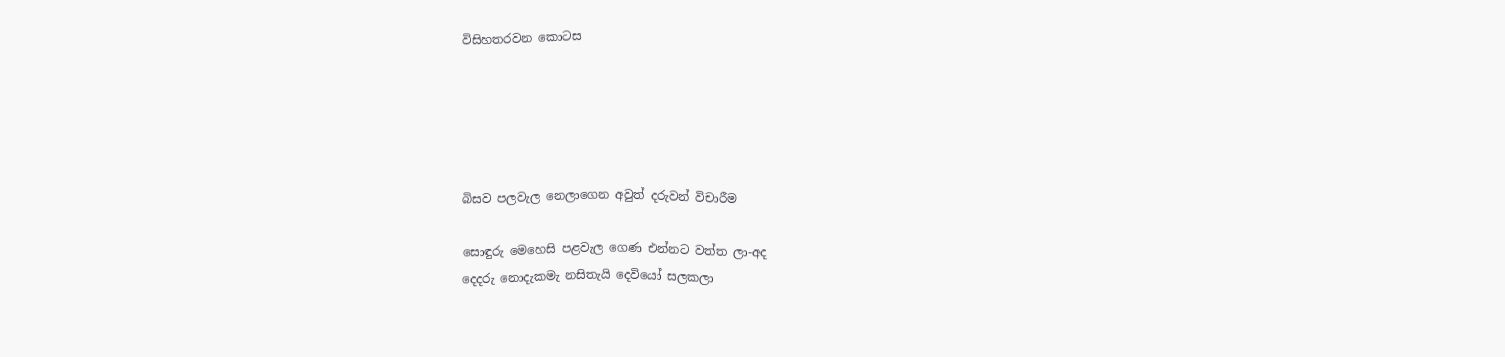විසිහතරවන කොටස





බිසව පලවැල නෙලාගෙන අවුත් දරුවන් විචාරීම

සොඳුරු මෙහෙසි පළවැල ගෙණ එන්නට වත්ත ලා-අද
දෙදරු නොදැකමැ නසිතැයි දෙවියෝ සලකලා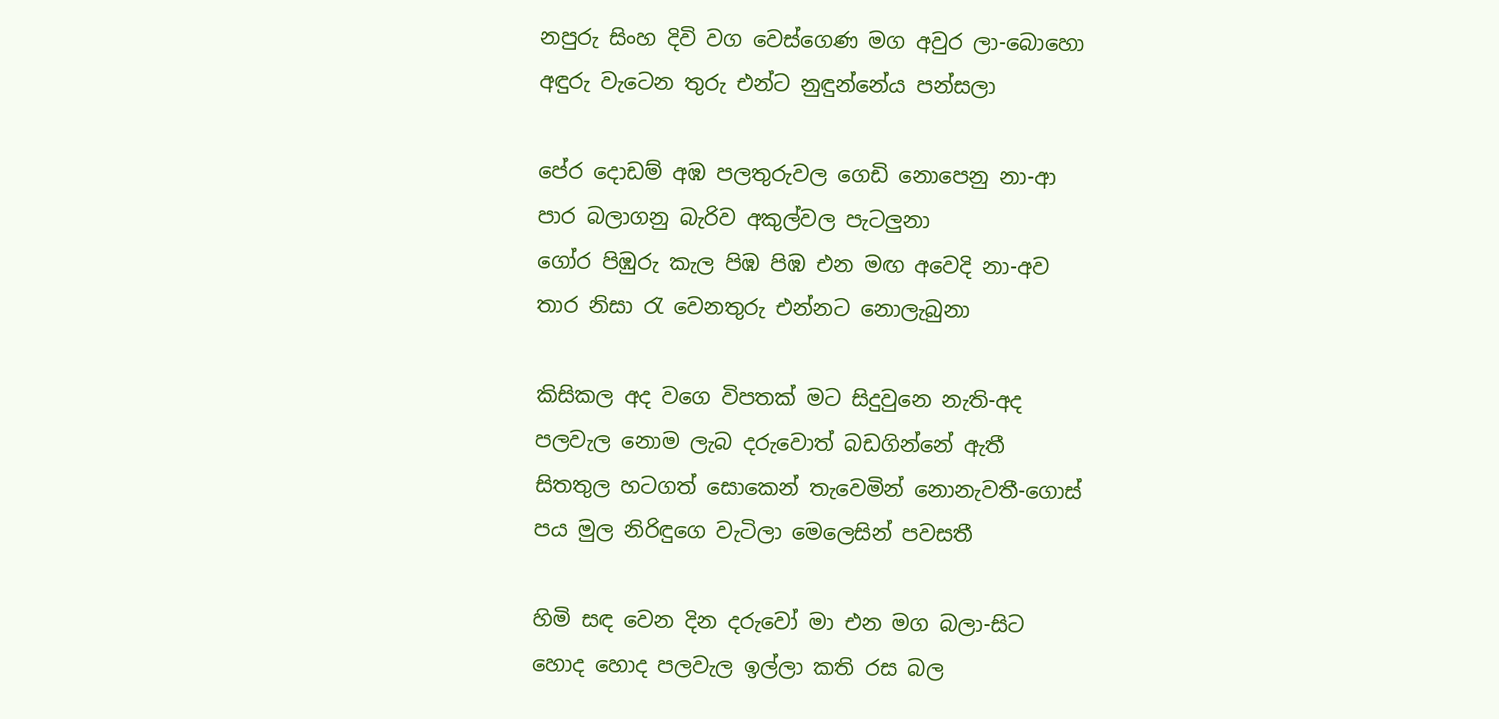නපුරු සිංහ දිවි වග වෙස්‌ගෙණ මග අවුර ලා-බොහො
අඳුරු වැටෙන තුරු එන්ට නුඳුන්නේය පන්සලා

පේර දොඩම් අඹ පලතුරුවල ගෙඩි නොපෙනු නා-ආ
පාර බලාගනු බැරිව අකුල්වල පැටලුනා
ගෝර පිඹුරු කැල පිඹ පිඹ එන මඟ අවෙදි නා-අව
තාර නිසා රැ වෙනතුරු එන්නට නොලැබුනා

කිසිකල අද වගෙ විපතක්‌ මට සිදුවුනෙ නැති-අද
පලවැල නොම ලැබ දරුවොත් බඩගින්නේ ඇතී
සිතතුල හටගත් සොකෙන් තැවෙමින් නොනැවතී-ගොස්‌
පය මුල නිරිඳුගෙ වැටිලා මෙලෙසින් පවසතී

හිමි සඳ වෙන දින දරුවෝ මා එන මග බලා-සිට
හොද හොද පලවැල ඉල්ලා කති රස බල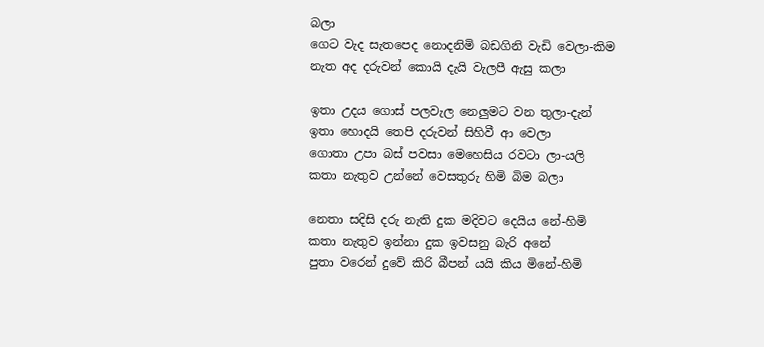බලා
ගෙට වැද සැතපෙද නොදනිමි බඩගිනි වැඩි වෙලා-කිම
නැත අද දරුවන් කොයි දැයි වැලපී ඇසු කලා

ඉතා උදය ගොස්‌ පලවැල නෙලුමට වන තුලා-දැන්
ඉතා හොදයි තෙපි දරුවන් සිහිවී ආ වෙලා
ගොතා උපා බස්‌ පවසා මෙහෙසිය රවටා ලා-යලි
කතා නැතුව උන්නේ වෙසතුරු හිමි බිම බලා

නෙතා සදිසි දරු නැති දුක මදිවට දෙයිය නේ-හිමි
කතා නැතුව ඉන්නා දුක ඉවසනු බැරි අනේ
පුතා වරෙන් දුවේ කිරි බීපන් යයි කිය මිනේ-හිමි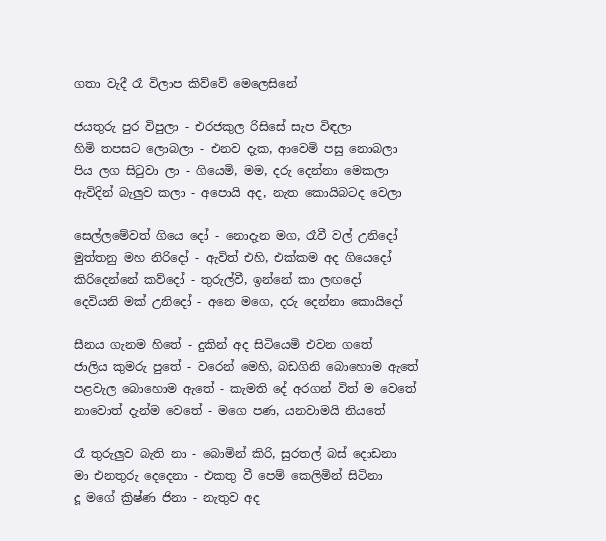ගතා වැදී රෑ විලාප කිව්වේ මෙලෙසිනේ

ජයතුරු පුර විපුලා - එරජකුල රිසිසේ සැප විඳලා
හිමි තපසට ලොබලා - එනව දැක, ආවෙමි පසු නොබලා
පිය ලග සිටුවා ලා - ගියෙමි, මම, දරු දෙන්නා මෙකලා
ඇවිදින් බැලුව කලා - අපොයි අද, නැත කොයිබටද වෙලා

සෙල්ලමේවත් ගියෙ දෝ - නොදැන මග, රෑවී වල් උනිදෝ
මුත්තනු මහ නිරිදෝ - ඇවිත් එහි, එක්‌කම අද ගියෙදෝ
කිරිදෙන්නේ කව්දෝ - තුරුල්වී, ඉන්නේ කා ලඟදෝ
දෙවියනි මක්‌ උනිදෝ - අනෙ මගෙ, දරු දෙන්නා කොයිදෝ

සීනය ගැනම හිතේ - දුකින් අද සිටියෙමි එවන ගතේ
ජාලිය කුමරු පුතේ - වරෙන් මෙහි, බඩගිනි බොහොම ඇතේ
පළවැල බොහොම ඇතේ - කැමති දේ අරගන් විත් ම වෙතේ
නාවොත් දැන්ම වෙතේ - මගෙ පණ, යනවාමයි නියතේ

රෑ තුරුලුව බැති නා - බොමින් කිරි, සුරතල් බස්‌ දොඩනා
මා එනතුරු දෙදෙනා - එකතු වී පෙම් කෙලිමින් සිටිනා
දූ මගේ ක්‍රිෂ්ණ ජිනා - නැතුව අද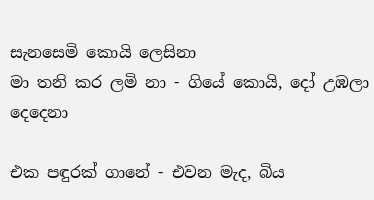සැනසෙමි කොයි ලෙසිනා
මා තනි කර ලමි නා - ගියේ කොයි, දෝ උඹලා දෙදෙනා

එක පඳුරක්‌ ගානේ - එවන මැද, බිය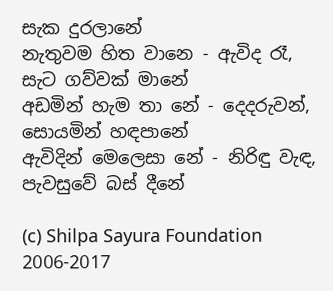සැක දුරලානේ
නැතුවම හිත වානෙ - ඇවිද රෑ, සැට ගව්වක්‌ මානේ
අඩමින් හැම තා නේ - දෙදරුවන්, සොයමින් හඳපානේ
ඇවිදින් මෙලෙසා නේ - නිරිඳු වැඳ, පැවසුවේ බස්‌ දීනේ

(c) Shilpa Sayura Foundation 2006-2017